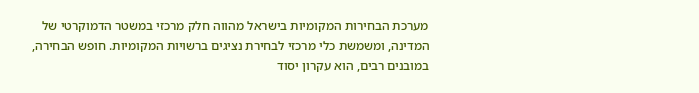מערכת הבחירות המקומיות בישראל מהווה חלק מרכזי במשטר הדמוקרטי של המדינה, ומשמשת כלי מרכזי לבחירת נציגים ברשויות המקומיות. חופש הבחירה, במובנים רבים, הוא עקרון יסוד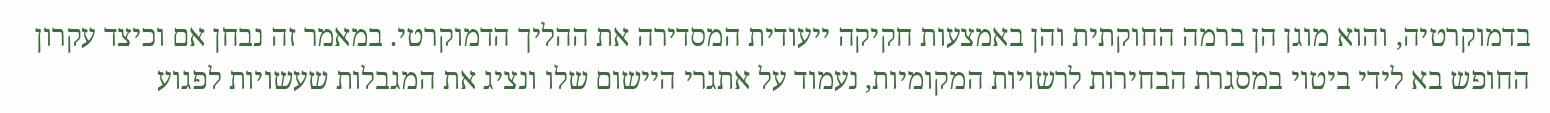בדמוקרטיה, והוא מוגן הן ברמה החוקתית והן באמצעות חקיקה ייעודית המסדירה את ההליך הדמוקרטי. במאמר זה נבחן אם וכיצד עקרון החופש בא לידי ביטוי במסגרת הבחירות לרשויות המקומיות, נעמוד על אתגרי היישום שלו ונציג את המגבלות שעשויות לפגוע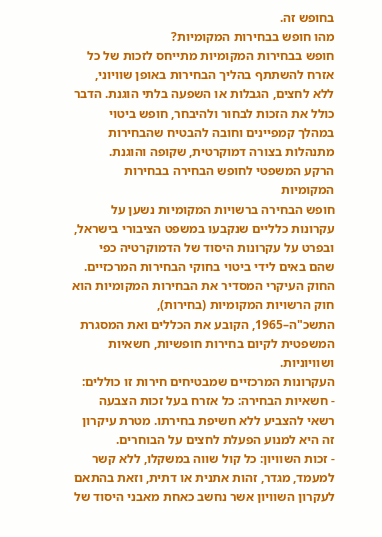בחופש זה.
מהו חופש בבחירות המקומיות?
חופש בבחירות המקומיות מתייחס לזכות של כל אזרח להשתתף בהליך הבחירות באופן שוויוני, ללא לחצים, הגבלות או השפעה בלתי הוגנת. הדבר כולל את הזכות לבחור ולהיבחר, חופש ביטוי במהלך קמפיינים וחובה להבטיח שהבחירות מתנהלות בצורה דמוקרטית, שקופה והוגנת.
הרקע המשפטי לחופש הבחירה בבחירות המקומיות
חופש הבחירה ברשויות המקומיות נשען על עקרונות כלליים שנקבעו במשפט הציבורי בישראל, ובפרט על עקרונות היסוד של הדמוקרטיה כפי שהם באים לידי ביטוי בחוקי הבחירות המרכזיים. החוק העיקרי המסדיר את הבחירות המקומיות הוא חוק הרשויות המקומיות (בחירות), התשכ"ה–1965, הקובע את הכללים ואת המסגרת המשפטית לקיום בחירות חופשיות, חשאיות ושוויוניות.
העקרונות המרכזיים שמבטיחים חירות זו כוללים:
- חשאיות הבחירה: כל אזרח בעל זכות הצבעה רשאי להצביע ללא חשיפת בחירתו. מטרת עיקרון זה היא למנוע הפעלת לחצים על הבוחרים.
- זכות השוויון: כל קול שווה במשקלו, ללא קשר למעמד, מגדר, זהות אתנית או דתית, וזאת בהתאם לעקרון השוויון אשר נחשב כאחת מאבני היסוד של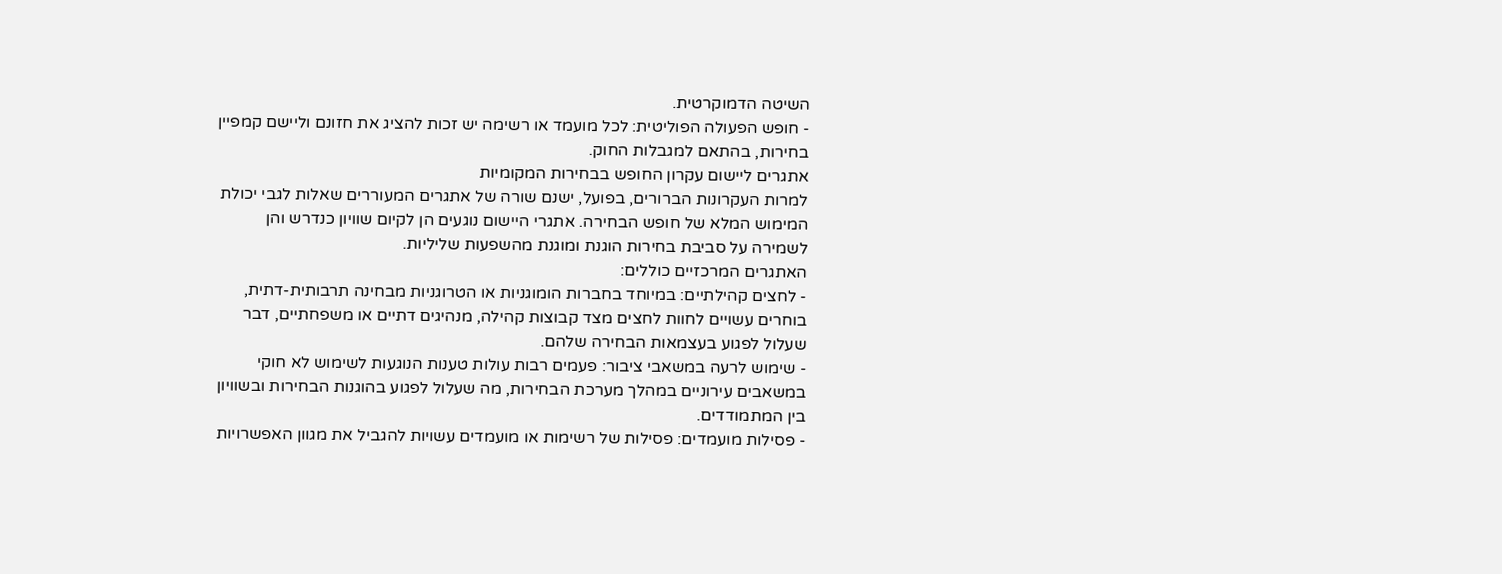השיטה הדמוקרטית.
- חופש הפעולה הפוליטית: לכל מועמד או רשימה יש זכות להציג את חזונם וליישם קמפיין בחירות, בהתאם למגבלות החוק.
אתגרים ליישום עקרון החופש בבחירות המקומיות
למרות העקרונות הברורים, בפועל, ישנם שורה של אתגרים המעוררים שאלות לגבי יכולת המימוש המלא של חופש הבחירה. אתגרי היישום נוגעים הן לקיום שוויון כנדרש והן לשמירה על סביבת בחירות הוגנת ומוגנת מהשפעות שליליות.
האתגרים המרכזיים כוללים:
- לחצים קהילתיים: במיוחד בחברות הומוגניות או הטרוגניות מבחינה תרבותית-דתית, בוחרים עשויים לחוות לחצים מצד קבוצות קהילה, מנהיגים דתיים או משפחתיים, דבר שעלול לפגוע בעצמאות הבחירה שלהם.
- שימוש לרעה במשאבי ציבור: פעמים רבות עולות טענות הנוגעות לשימוש לא חוקי במשאבים עירוניים במהלך מערכת הבחירות, מה שעלול לפגוע בהוגנות הבחירות ובשוויון בין המתמודדים.
- פסילות מועמדים: פסילות של רשימות או מועמדים עשויות להגביל את מגוון האפשרויות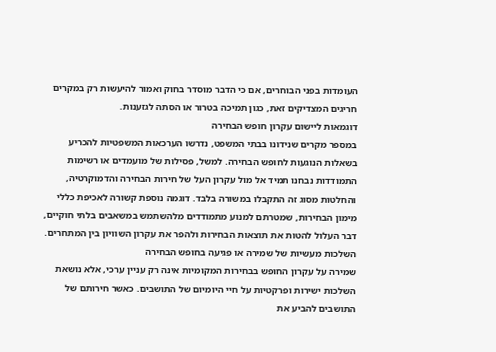העומדות בפני הבוחרים, אם כי הדבר מוסדר בחוק ואמור להיעשות רק במקרים חריגים המצדיקים זאת, כגון תמיכה בטרור או הסתה לגזענות.
דוגמאות ליישום עקרון חופש הבחירה
במספר מקרים שנידונו בבתי המשפט, נדרשו הערכאות המשפטיות להכריע בשאלות הנוגעות לחופש הבחירה. למשל, פסילות של מועמדים או רשימות התמודדות נבחנו תמיד אל מול עקרון העל של חירות הבחירה והדמוקרטיה, והחלטות מסוג זה התקבלו במשורה בלבד. דוגמה נוספת קשורה לאכיפת כללי מימון הבחירות, שמטרתם למנוע מתמודדים מלהשתמש במשאבים בלתי חוקיים, דבר העלול להטות את תוצאות הבחירות ולהפר את עקרון השוויון בין המתחרים.
השלכות מעשיות של שמירה או פגיעה בחופש הבחירה
שמירה על עקרון החופש בבחירות המקומיות אינה רק עניין ערכי, אלא נושאת השלכות ישירות ופרקטיות על חיי היומיום של התושבים. כאשר חירותם של התושבים להביע את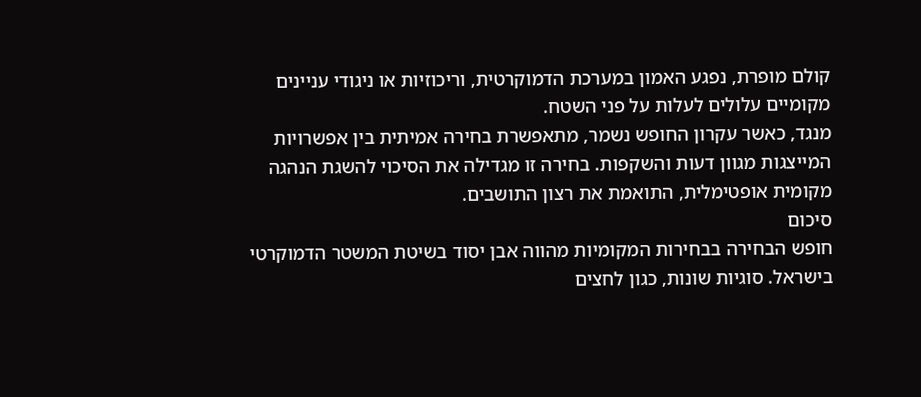קולם מופרת, נפגע האמון במערכת הדמוקרטית, וריכוזיות או ניגודי עניינים מקומיים עלולים לעלות על פני השטח.
מנגד, כאשר עקרון החופש נשמר, מתאפשרת בחירה אמיתית בין אפשרויות המייצגות מגוון דעות והשקפות. בחירה זו מגדילה את הסיכוי להשגת הנהגה מקומית אופטימלית, התואמת את רצון התושבים.
סיכום
חופש הבחירה בבחירות המקומיות מהווה אבן יסוד בשיטת המשטר הדמוקרטי בישראל. סוגיות שונות, כגון לחצים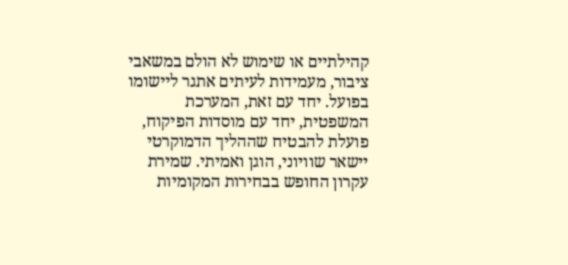קהילתיים או שימוש לא הולם במשאבי ציבור, מעמידות לעיתים אתגר ליישומו בפועל. יחד עם זאת, המערכת המשפטית, יחד עם מוסדות הפיקוח, פועלת להבטיח שההליך הדמוקרטי יישאר שוויוני, הוגן ואמיתי. שמירת עקרון החופש בבחירות המקומיות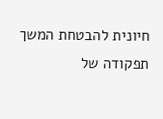חיונית להבטחת המשך תפקודה של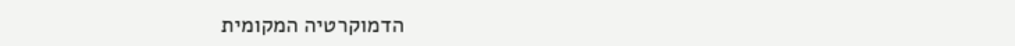הדמוקרטיה המקומית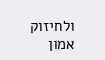ולחיזוק אמון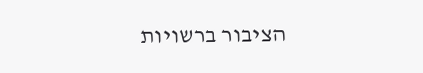הציבור ברשויות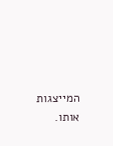המייצגות אותו.